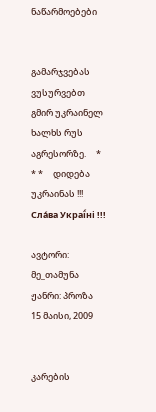ნაწარმოებები


გამარჯვებას ვუსურვებთ გმირ უკრაინელ ხალხს რუს აგრესორზე.     * * *     დიდება უკრაინას !!! Сла́ва Украї́ні !!!

ავტორი: მე_თამუნა
ჟანრი: პროზა
15 მაისი, 2009


კარების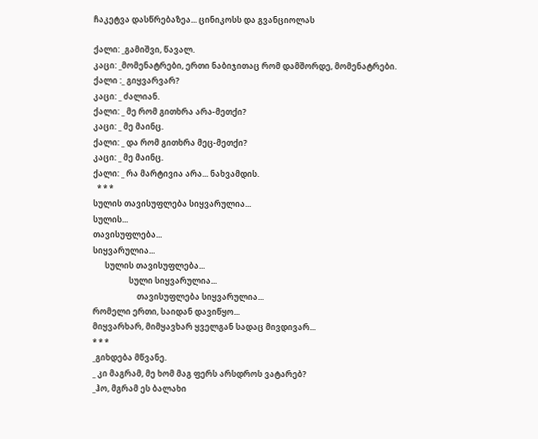ჩაკეტვა დასწრებაზეა... ცინიკოსს და გვანციოლას

ქალი: _გამიშვი, წავალ.
კაცი: _მომენატრები, ერთი ნაბიჯითაც რომ დამშორდე, მომენატრები.
ქალი :_ გიყვარვარ?
კაცი: _ ძალიან.
ქალი: _ მე რომ გითხრა არა-მეთქი?
კაცი: _ მე მაინც.
ქალი: _ და რომ გითხრა მეც-მეთქი?
კაცი: _ მე მაინც.
ქალი: _ რა მარტივია არა... ნახვამდის.
  * * *
სულის თავისუფლება სიყვარულია...
სულის...
თავისუფლება...
სიყვარულია...
      სულის თავისუფლება...
                  სული სიყვარულია...
                      თავისუფლება სიყვარულია...
რომელი ერთი, საიდან დავიწყო...
მიყვარხარ, მიმყავხარ ყველგან სადაც მივდივარ...
* * *
_გიხდება მწვანე.
_ კი მაგრამ, მე ხომ მაგ ფერს არსდროს ვატარებ?
_ჰო, მგრამ ეს ბალახი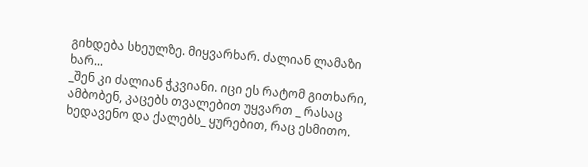გიხდება სხეულზე. მიყვარხარ. ძალიან ლამაზი ხარ...
_შენ კი ძალიან ჭკვიანი. იცი ეს რატომ გითხარი, ამბობენ, კაცებს თვალებით უყვართ _ რასაც ხედავენო და ქალებს_ ყურებით, რაც ესმითო.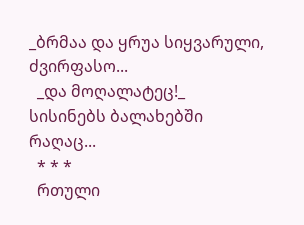_ბრმაა და ყრუა სიყვარული, ძვირფასო...
  _და მოღალატეც!_ სისინებს ბალახებში რაღაც...
  * * *
  რთული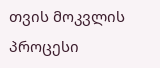თვის მოკვლის პროცესი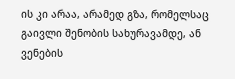ის კი არაა, არამედ გზა, რომელსაც გაივლი შენობის სახურავამდე, ან ვენების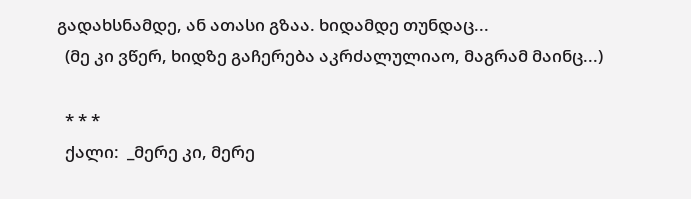გადახსნამდე, ან ათასი გზაა. ხიდამდე თუნდაც...
  (მე კი ვწერ, ხიდზე გაჩერება აკრძალულიაო, მაგრამ მაინც...)

  * * *
  ქალი:  _მერე კი, მერე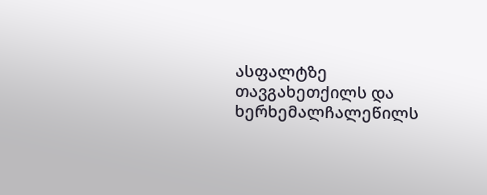ასფალტზე თავგახეთქილს და ხერხემალჩალეწილს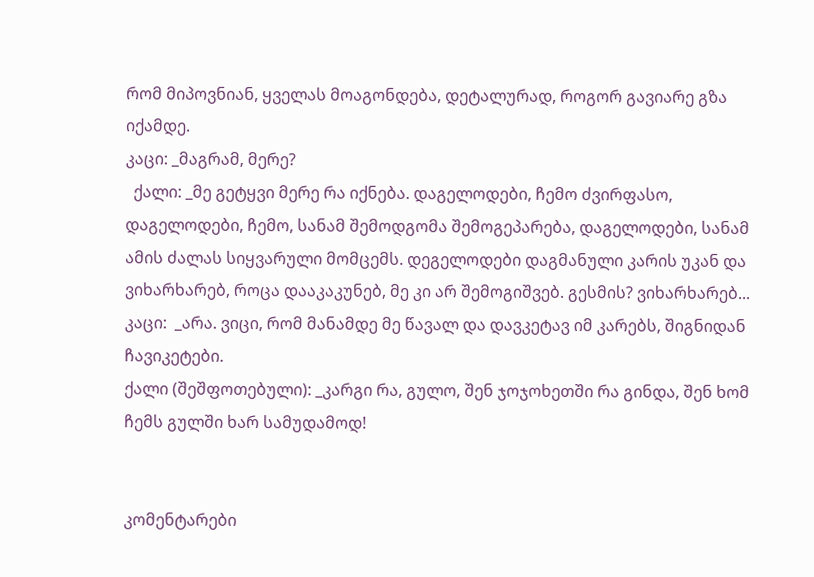რომ მიპოვნიან, ყველას მოაგონდება, დეტალურად, როგორ გავიარე გზა იქამდე.
კაცი: _მაგრამ, მერე?
  ქალი: _მე გეტყვი მერე რა იქნება. დაგელოდები, ჩემო ძვირფასო, დაგელოდები, ჩემო, სანამ შემოდგომა შემოგეპარება, დაგელოდები, სანამ ამის ძალას სიყვარული მომცემს. დეგელოდები დაგმანული კარის უკან და ვიხარხარებ, როცა დააკაკუნებ, მე კი არ შემოგიშვებ. გესმის? ვიხარხარებ...
კაცი:  _არა. ვიცი, რომ მანამდე მე წავალ და დავკეტავ იმ კარებს, შიგნიდან ჩავიკეტები.
ქალი (შეშფოთებული): _კარგი რა, გულო, შენ ჯოჯოხეთში რა გინდა, შენ ხომ ჩემს გულში ხარ სამუდამოდ!


კომენტარები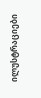ილუსტრაციები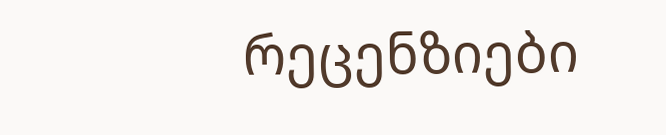რეცენზიები